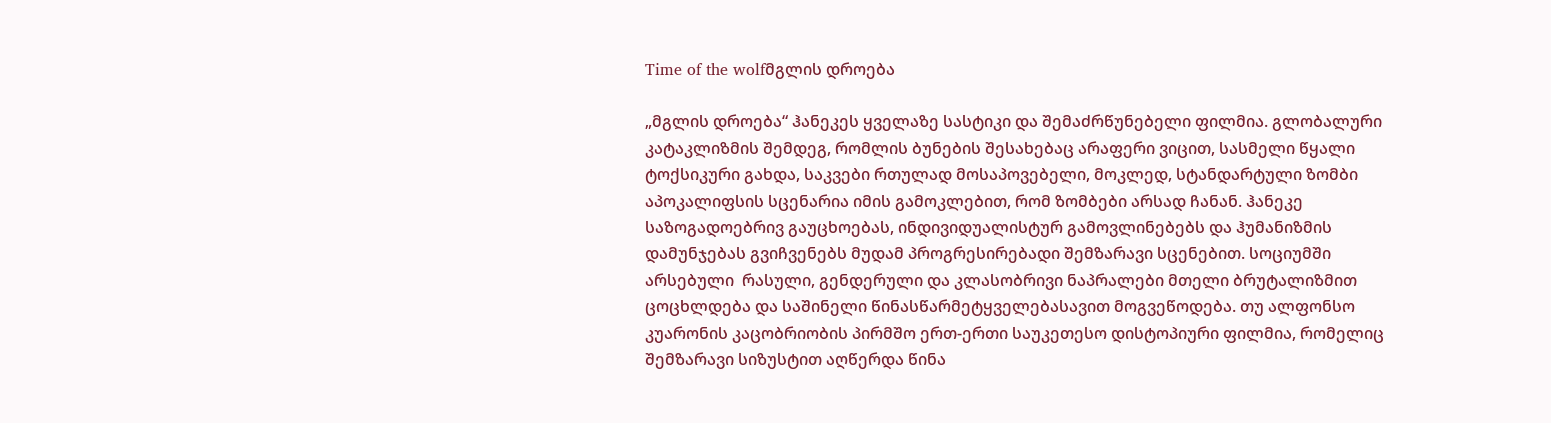Time of the wolfმგლის დროება

„მგლის დროება“ ჰანეკეს ყველაზე სასტიკი და შემაძრწუნებელი ფილმია. გლობალური კატაკლიზმის შემდეგ, რომლის ბუნების შესახებაც არაფერი ვიცით, სასმელი წყალი ტოქსიკური გახდა, საკვები რთულად მოსაპოვებელი, მოკლედ, სტანდარტული ზომბი აპოკალიფსის სცენარია იმის გამოკლებით, რომ ზომბები არსად ჩანან. ჰანეკე საზოგადოებრივ გაუცხოებას, ინდივიდუალისტურ გამოვლინებებს და ჰუმანიზმის დამუნჯებას გვიჩვენებს მუდამ პროგრესირებადი შემზარავი სცენებით. სოციუმში არსებული  რასული, გენდერული და კლასობრივი ნაპრალები მთელი ბრუტალიზმით ცოცხლდება და საშინელი წინასწარმეტყველებასავით მოგვეწოდება. თუ ალფონსო კუარონის კაცობრიობის პირმშო ერთ-ერთი საუკეთესო დისტოპიური ფილმია, რომელიც შემზარავი სიზუსტით აღწერდა წინა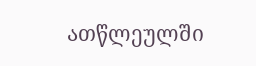ათწლეულში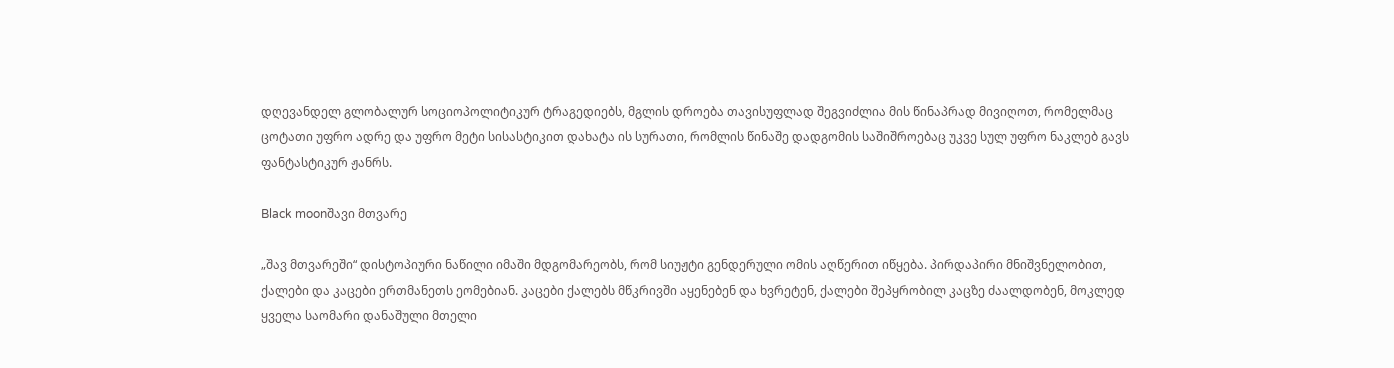დღევანდელ გლობალურ სოციოპოლიტიკურ ტრაგედიებს, მგლის დროება თავისუფლად შეგვიძლია მის წინაპრად მივიღოთ, რომელმაც ცოტათი უფრო ადრე და უფრო მეტი სისასტიკით დახატა ის სურათი, რომლის წინაშე დადგომის საშიშროებაც უკვე სულ უფრო ნაკლებ გავს ფანტასტიკურ ჟანრს.

Black moonშავი მთვარე

„შავ მთვარეში“ დისტოპიური ნაწილი იმაში მდგომარეობს, რომ სიუჟტი გენდერული ომის აღწერით იწყება. პირდაპირი მნიშვნელობით, ქალები და კაცები ერთმანეთს ეომებიან. კაცები ქალებს მწკრივში აყენებენ და ხვრეტენ, ქალები შეპყრობილ კაცზე ძაალდობენ, მოკლედ ყველა საომარი დანაშული მთელი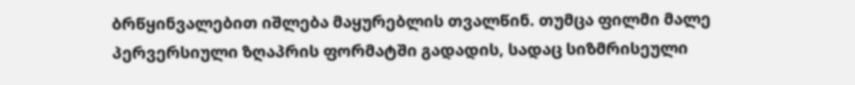ბრწყინვალებით იშლება მაყურებლის თვალწინ. თუმცა ფილმი მალე პერვერსიული ზღაპრის ფორმატში გადადის, სადაც სიზმრისეული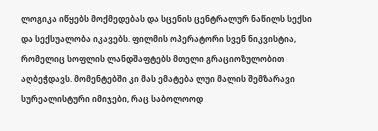ლოგიკა იწყებს მოქმედებას და სცენის ცენტრალურ ნაწილს სექსი და სექსუალობა იკავებს. ფილმის ოპერატორი სვენ ნიკვისტია, რომელიც სოფლის ლანდშაფტებს მთელი გრაციოზულობით აღბეჭდავს. მომენტებში კი მას ემატება ლუი მალის შემზარავი სურეალისტური იმიჯები, რაც საბოლოოდ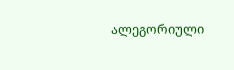ალეგორიული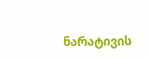ნარატივის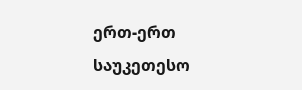ერთ-ერთ საუკეთესო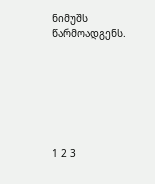ნიმუშს წარმოადგენს.







1 2 3